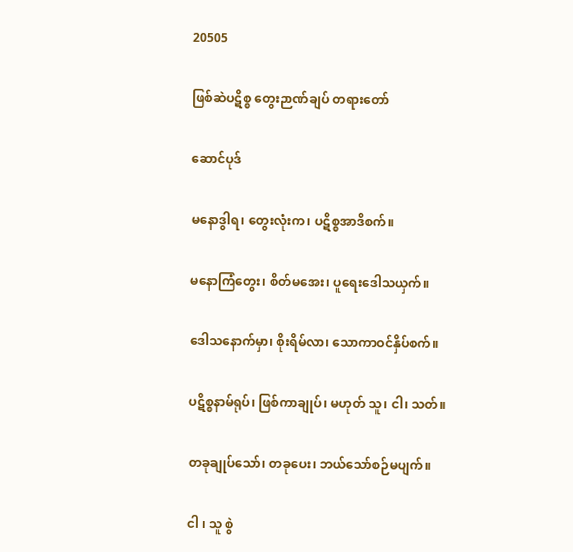20505

ဖြစ်ဆဲပဋိစ္စ တွေးဉာဏ်ချပ် တရားတော်

ဆောင်ပုဒ်

မနောဒွါရ၊ တွေးလုံးက၊ ပဋိစ္စအာဒိစက်။

မနောကြံတွေး၊ စိတ်မအေး၊ ပူရေးဒေါသယှက်။

ဒေါသနောက်မှာ၊ စိုးရိမ်လာ၊ သောကာဝင်နှိပ်စက်။

ပဋိစ္စနာမ်ရုပ်၊ ဖြစ်ကာချုပ်၊ မဟုတ် သူ၊ ငါ၊ သတ်။

တခုချုပ်သော်၊ တခုပေး၊ ဘယ်သော်စဉ်မပျက်။

ငါ ၊ သူ စွဲ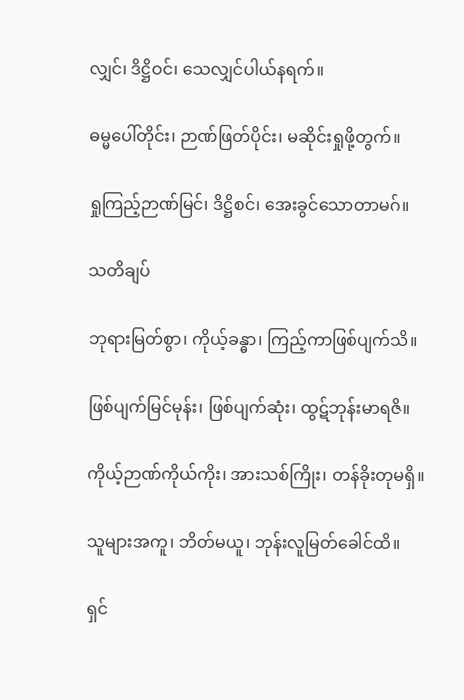လျှင်၊ ဒိဋ္ဌိဝင်၊ သေလျှင်ပါယ်နရက်။

ဓမ္မပေါ်တိုင်း၊ ဉာဏ်ဖြတ်ပိုင်း၊ မဆိုင်းရှုဖို့တွက်။

ရှုကြည့်ဉာဏ်မြင်၊ ဒိဋ္ဌိစင်၊ အေးခွင်သောတာမဂ်။

သတိချပ်

ဘုရားမြတ်စွာ၊ ကိုယ့်ခန္ဓာ၊ ကြည့်ကာဖြစ်ပျက်သိ။

ဖြစ်ပျက်မြင်မုန်း၊ ဖြစ်ပျက်ဆုံး၊ ထွဋ်ဘုန်းမာရဇိ။

ကိုယ့်ဉာဏ်ကိုယ်ကိုး၊ အားသစ်ကြိုး၊ တန်ခိုးတုမရှိ။

သူများအကူ၊ ဘိတ်မယူ၊ ဘုန်းလူမြတ်ခေါင်ထိ။

ရှင်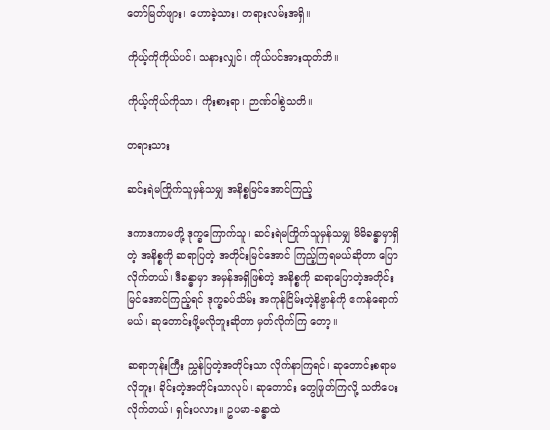တော်မြတ်ဖျား၊ ဟောခဲ့သား၊ တရားလမ်းအရှိ။

ကိုယ့်ကိုကိုယ်ပင်၊ သနားလျှင်၊ ကိုယ်ပင်အားထုတ်ဘိ။

ကိုယ့်ကိုယ်ကိုသာ၊ ကိုးစားရာ၊ ဉာဏ်ဝါစွဲသတိ။

တရားသား

ဆင်းရဲမကြိုက်သူမှန်သမျှ အနိစ္စမြင်အောင်ကြည့်

ဒကာဒကာမတို့ ဒုက္ခကြောက်သူ၊ ဆင်းရဲမကြိုက်သူမှန်သမျှ မိမိခန္ဓာမှာရှိတဲ့ အနိစ္စကို ဆရာပြတဲ့ အတိုင်းမြင်အောင် ကြည့်ကြရမယ်ဆိုတာ ပြောလိုက်တယ်၊ ဒီခန္ဓာမှာ အမှန်အရှိဖြစ်တဲ့ အနိစ္စကို ဆရာပြောတဲ့အတိုင်း မြင်အောင်ကြည့်ရင် ဒုက္ခခပ်သိမ်း အကုန်ငြိမ်းတဲ့နိဗ္ဗာန်ကို ဧကန်ရောက်မယ်၊ ဆုတောင်းဖို့မလိုဘူးဆိုတာ မှတ်လိုက်ကြ တော့။

ဆရာဘုန်းကြီး ညွှန်ပြတဲ့အတိုင်းသာ လိုက်နာကြရင်၊ ဆုတောင်းစရာမလိုဘူး၊ ခိုင်းတဲ့အတိုင်းသာလုပ်၊ ဆုတောင်း တွေဖြုတ်ကြလို့ သတိပေးလိုက်တယ်၊ ရှင်းပလား။ ဥပမာ-ခန္ဓာထဲ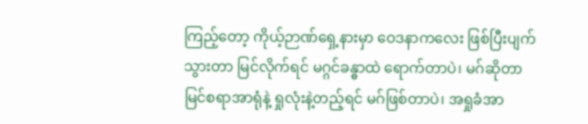ကြည့်တော့ ကိုယ့်ဉာဏ်ရှေ့နားမှာ ဝေဒနာကလေး ဖြစ်ပြီးပျက်သွားတာ မြင်လိုက်ရင် မဂ္ဂင်ခန္ဓာထဲ ရောက်တာပဲ၊ မဂ်ဆိုတာ မြင်စရာအာရုံနဲ့ ရှုလုံးနဲ့တည့်ရင် မဂ်ဖြစ်တာပဲ၊ အရှုခံအာ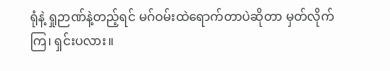ရုံနဲ့ ရှုဉာဏ်နဲ့တည့်ရင် မဂ်ဝမ်းထဲရောက်တာပဲဆိုတာ မှတ်လိုက်ကြ၊ ရှင်းပလား။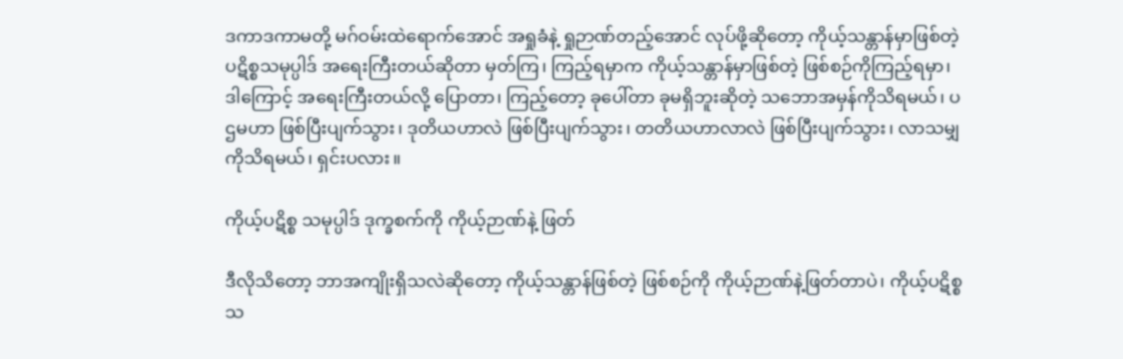ဒကာဒကာမတို့ မဂ်ဝမ်းထဲရောက်အောင် အရှုခံနဲ့ ရှုဉာဏ်တည့်အောင် လုပ်ဖို့ဆိုတော့ ကိုယ့်သန္တာန်မှာဖြစ်တဲ့ ပဋိစ္စသမုပ္ပါဒ် အရေးကြီးတယ်ဆိုတာ မှတ်ကြ၊ ကြည့်ရမှာက ကိုယ့်သန္တာန်မှာဖြစ်တဲ့ ဖြစ်စဉ်ကိုကြည့်ရမှာ၊ ဒါကြောင့် အရေးကြီးတယ်လို့ ပြောတာ၊ ကြည့်တော့ ခုပေါ်တာ ခုမရှိဘူးဆိုတဲ့ သဘောအမှန်ကိုသိရမယ်၊ ပဌမဟာ ဖြစ်ပြီးပျက်သွား၊ ဒုတိယဟာလဲ ဖြစ်ပြီးပျက်သွား၊ တတိယဟာလာလဲ ဖြစ်ပြီးပျက်သွား၊ လာသမျှကိုသိရမယ်၊ ရှင်းပလား။

ကိုယ့်ပဋိစ္စ သမုပ္ပါဒ် ဒုက္ခစက်ကို ကိုယ့်ဉာဏ်နဲ့ ဖြတ်

ဒီလိုသိတော့ ဘာအကျိုးရှိသလဲဆိုတော့ ကိုယ့်သန္တာန်ဖြစ်တဲ့ ဖြစ်စဉ်ကို ကိုယ့်ဉာဏ်နဲ့ဖြတ်တာပဲ၊ ကိုယ့်ပဋိစ္စ သ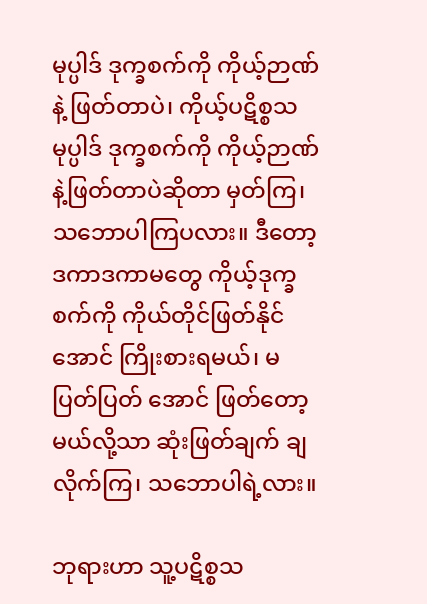မုပ္ပါဒ် ဒုက္ခစက်ကို ကိုယ့်ဉာဏ်နဲ့ ဖြတ်တာပဲ၊ ကိုယ့်ပဋိစ္စသမုပ္ပါဒ် ဒုက္ခစက်ကို ကိုယ့်ဉာဏ်နဲ့ဖြတ်တာပဲဆိုတာ မှတ်ကြ၊ သဘောပါကြပလား။ ဒီတော့ ဒကာဒကာမတွေ ကိုယ့်ဒုက္ခစက်ကို ကိုယ်တိုင်ဖြတ်နိုင်အောင် ကြိုးစားရမယ်၊ မပြတ်ပြတ် အောင် ဖြတ်တော့မယ်လို့သာ ဆုံးဖြတ်ချက် ချလိုက်ကြ၊ သဘောပါရဲ့လား။

ဘုရားဟာ သူ့ပဋိစ္စသ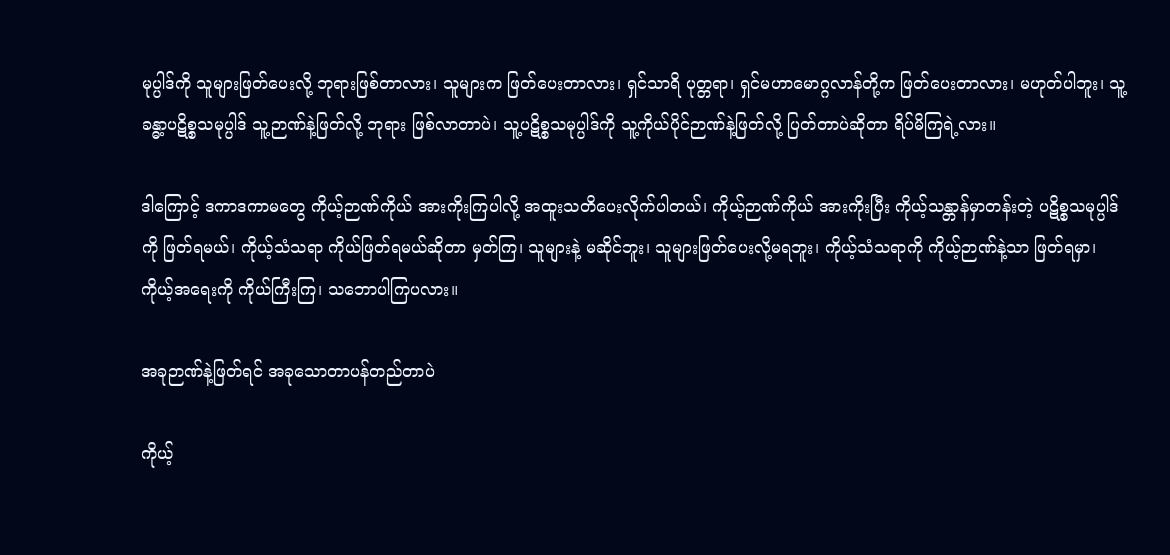မုပ္ပါဒ်ကို သူများဖြတ်ပေးလို့ ဘုရားဖြစ်တာလား၊ သူများက ဖြတ်ပေးတာလား၊ ရှင်သာရိ ပုတ္တရာ၊ ရှင်မဟာမောဂ္ဂလာန်တို့က ဖြတ်ပေးတာလား၊ မဟုတ်ပါဘူး၊ သူ့ခန္ဓာ့ပဋိစ္စသမုပ္ပါဒ် သူ့ဉာဏ်နဲ့ဖြတ်လို့ ဘုရား ဖြစ်လာတာပဲ၊ သူ့ပဋိစ္စသမုပ္ပါဒ်ကို သူ့ကိုယ်ပိုင်ဉာဏ်နဲ့ဖြတ်လို့ ပြတ်တာပဲဆိုတာ ရိပ်မိကြရဲ့လား။

ဒါကြောင့် ဒကာဒကာမတွေ ကိုယ့်ဉာဏ်ကိုယ် အားကိုးကြပါလို့ အထူးသတိပေးလိုက်ပါတယ်၊ ကိုယ့်ဉာဏ်ကိုယ် အားကိုးပြီး ကိုယ့်သန္တာန်မှာတန်းတဲ့ ပဋိစ္စသမုပ္ပါဒ်ကို ဖြတ်ရမယ်၊ ကိုယ့်သံသရာ ကိုယ်ဖြတ်ရမယ်ဆိုတာ မှတ်ကြ၊ သူများနဲ့ မဆိုင်ဘူး၊ သူများဖြတ်ပေးလို့မရဘူး၊ ကိုယ့်သံသရာကို ကိုယ့်ဉာဏ်နဲ့သာ ဖြတ်ရမှာ၊ ကိုယ့်အရေးကို ကိုယ်ကြီးကြ၊ သဘောပါကြပလား။

အခုဉာဏ်နဲ့ဖြတ်ရင် အခုသောတာပန်တည်တာပဲ

ကိုယ့်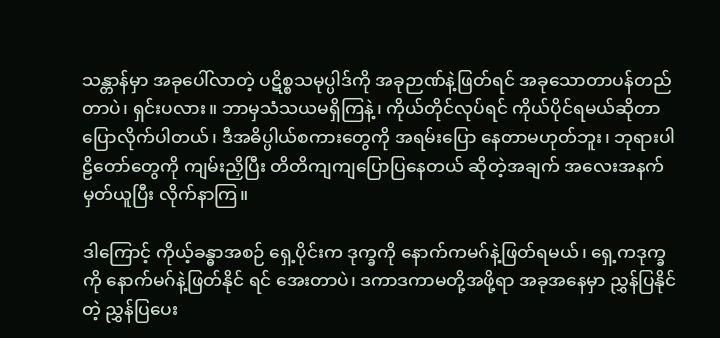သန္တာန်မှာ အခုပေါ်လာတဲ့ ပဋိစ္စသမုပ္ပါဒ်ကို အခုဉာဏ်နဲ့ဖြတ်ရင် အခုသောတာပန်တည်တာပဲ၊ ရှင်းပလား။ ဘာမှသံသယမရှိကြနဲ့၊ ကိုယ်တိုင်လုပ်ရင် ကိုယ်ပိုင်ရမယ်ဆိုတာ ပြောလိုက်ပါတယ်၊ ဒီအဓိပ္ပါယ်စကားတွေကို အရမ်းပြော နေတာမဟုတ်ဘူး၊ ဘုရားပါဠိတော်တွေကို ကျမ်းညှိပြီး တိတိကျကျပြောပြနေတယ် ဆိုတဲ့အချက် အလေးအနက်မှတ်ယူပြီး လိုက်နာကြ။

ဒါကြောင့် ကိုယ့်ခန္ဓာအစဉ် ရှေ့ပိုင်းက ဒုက္ခကို နောက်ကမဂ်နဲ့ဖြတ်ရမယ်၊ ရှေ့ကဒုက္ခကို နောက်မဂ်နဲ့ဖြတ်နိုင် ရင် အေးတာပဲ၊ ဒကာဒကာမတို့အဖို့ရာ အခုအနေမှာ ညွှန်ပြနိုင်တဲ့ ညွှန်ပြပေး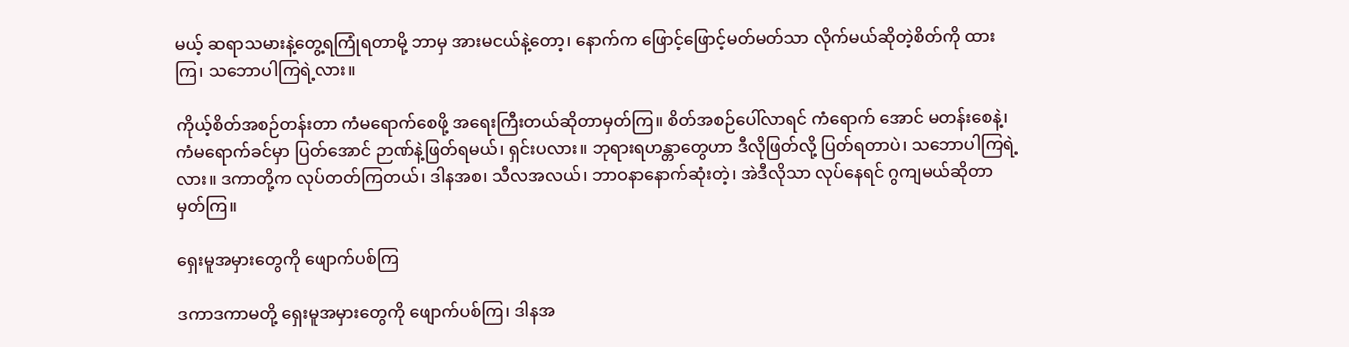မယ့် ဆရာသမားနဲ့တွေ့ရကြုံရတာမို့ ဘာမှ အားမငယ်နဲ့တော့၊ နောက်က ဖြောင့်ဖြောင့်မတ်မတ်သာ လိုက်မယ်ဆိုတဲ့စိတ်ကို ထားကြ၊ သဘောပါကြရဲ့လား။

ကိုယ့်စိတ်အစဉ်တန်းတာ ကံမရောက်စေဖို့ အရေးကြီးတယ်ဆိုတာမှတ်ကြ။ စိတ်အစဉ်ပေါ်လာရင် ကံရောက် အောင် မတန်းစေနဲ့၊ ကံမရောက်ခင်မှာ ပြတ်အောင် ဉာဏ်နဲ့ဖြတ်ရမယ်၊ ရှင်းပလား။ ဘုရားရဟန္တာတွေဟာ ဒီလိုဖြတ်လို့ ပြတ်ရတာပဲ၊ သဘောပါကြရဲ့လား။ ဒကာတို့က လုပ်တတ်ကြတယ်၊ ဒါနအစ၊ သီလအလယ်၊ ဘာဝနာနောက်ဆုံးတဲ့၊ အဲဒီလိုသာ လုပ်နေရင် ဂွကျမယ်ဆိုတာ မှတ်ကြ။

ရှေးမူအမှားတွေကို ဖျောက်ပစ်ကြ

ဒကာဒကာမတို့ ရှေးမူအမှားတွေကို ဖျောက်ပစ်ကြ၊ ဒါနအ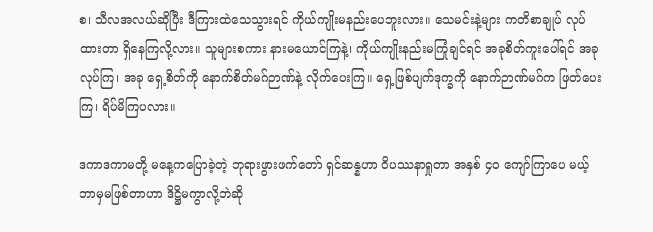စ၊ သီလအလယ်ဆိုပြီး ဒီကြားထဲသေသွားရင် ကိုယ်ကျိုးမနည်းပေဘူးလား။ သေမင်းနဲ့များ ကတိစာချုပ် လုပ်ထားတာ ရှိနေကြလို့လား။ သူများစကား နားမယောင်ကြနဲ့၊ ကိုယ်ကျိုးနည်းမကြုံချင်ရင် အခုစိတ်ကူးပေါ်ရင် အခုလုပ်ကြ၊ အခု ရှေ့စိတ်ကို နောက်စိတ်မဂ်ဉာဏ်နဲ့ လိုက်ပေးကြ။ ရှေ့ဖြစ်ပျက်ဒုက္ခကို နောက်ဉာဏ်မဂ်က ဖြတ်ပေးကြ၊ ရိပ်မိကြပလား။

ဒကာဒကာမတို့ မနေ့ကပြောခဲ့တဲ့ ဘုရားဖွားဖက်တော် ရှင်ဆန္နဟာ ဝိပဿနာရှုတာ အနှစ် ၄၀ ကျော်ကြာပေ မယ့် ဘာမှမဖြစ်တာဟာ ဒိဋ္ဌိမကွာလို့ဘဲဆို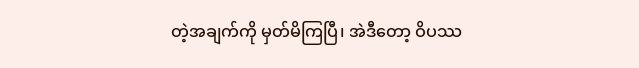တဲ့အချက်ကို မှတ်မိကြပြီ၊ အဲဒီတော့ ဝိပဿ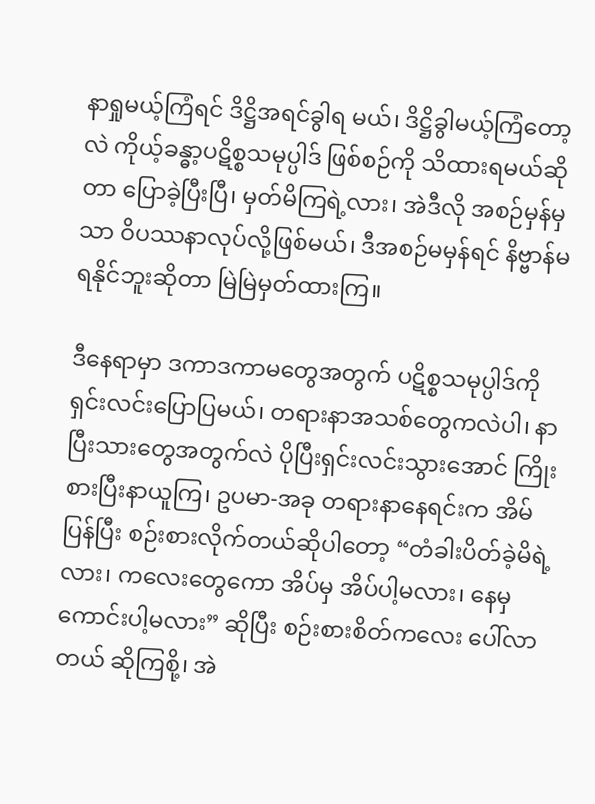နာရှုမယ့်ကြံရင် ဒိဋ္ဌိအရင်ခွါရ မယ်၊ ဒိဋ္ဌိခွါမယ့်ကြံတော့လဲ ကိုယ့်ခန္ဓာ့ပဋိစ္စသမုပ္ပါဒ် ဖြစ်စဉ်ကို သိထားရမယ်ဆိုတာ ပြောခဲ့ပြီးပြီ၊ မှတ်မိကြရဲ့လား၊ အဲဒီလို အစဉ်မှန်မှသာ ဝိပဿနာလုပ်လို့ဖြစ်မယ်၊ ဒီအစဉ်မမှန်ရင် နိဗ္ဗာန်မရနိုင်ဘူးဆိုတာ မြဲမြဲမှတ်ထားကြ။

ဒီနေရာမှာ ဒကာဒကာမတွေအတွက် ပဋိစ္စသမုပ္ပါဒ်ကို ရှင်းလင်းပြောပြမယ်၊ တရားနာအသစ်တွေကလဲပါ၊ နာပြီးသားတွေအတွက်လဲ ပိုပြီးရှင်းလင်းသွားအောင် ကြိုးစားပြီးနာယူကြ၊ ဥပမာ-အခု တရားနာနေရင်းက အိမ်ပြန်ပြီး စဉ်းစားလိုက်တယ်ဆိုပါတော့ “တံခါးပိတ်ခဲ့မိရဲ့လား၊ ကလေးတွေကော အိပ်မှ အိပ်ပါ့မလား၊ နေမှကောင်းပါ့မလား” ဆိုပြီး စဉ်းစားစိတ်ကလေး ပေါ်လာတယ် ဆိုကြစို့၊ အဲ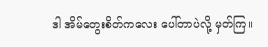ဒါ အိမ်တွေးစိတ်ကလေး ပေါ်တာပဲလို့ မှတ်ကြ။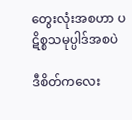တွေးလုံးအစဟာ ပဋိစ္စသမုပ္ပါဒ်အစပဲ

ဒီစိတ်ကလေး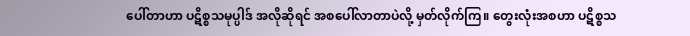ပေါ်တာဟာ ပဋိစ္စသမုပ္ပါဒ် အလိုဆိုရင် အစပေါ်လာတာပဲလို့ မှတ်လိုက်ကြ။ တွေးလုံးအစဟာ ပဋိစ္စသ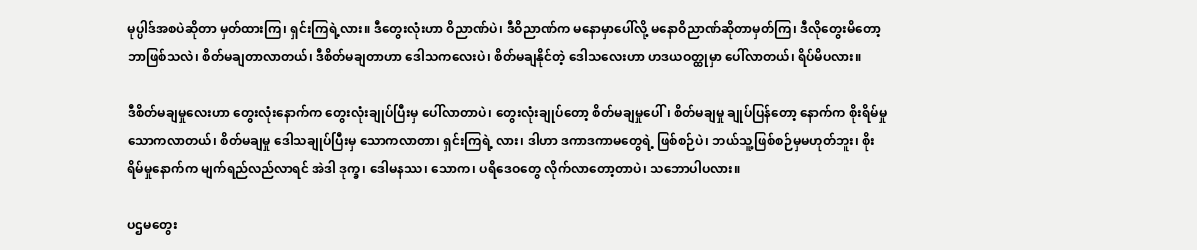မုပ္ပါဒ်အစပဲဆိုတာ မှတ်ထားကြ၊ ရှင်းကြရဲ့လား။ ဒီတွေးလုံးဟာ ဝိညာဏ်ပဲ၊ ဒီဝိညာဏ်က မနောမှာပေါ်လို့ မနောဝိညာဏ်ဆိုတာမှတ်ကြ၊ ဒီလိုတွေးမိတော့ ဘာဖြစ်သလဲ၊ စိတ်မချတာလာတယ်၊ ဒီစိတ်မချတာဟာ ဒေါသကလေးပဲ၊ စိတ်မချနိုင်တဲ့ ဒေါသလေးဟာ ဟဒယဝတ္ထုမှာ ပေါ်လာတယ်၊ ရိပ်မိပလား။

ဒီစိတ်မချမှုလေးဟာ တွေးလုံးနောက်က တွေးလုံးချုပ်ပြီးမှ ပေါ်လာတာပဲ၊ တွေးလုံးချုပ်တော့ စိတ်မချမှုပေါ်၊ စိတ်မချမှု ချုပ်ပြန်တော့ နောက်က စိုးရိမ်မှု သောကလာတယ်၊ စိတ်မချမှု ဒေါသချုပ်ပြီးမှ သောကလာတာ၊ ရှင်းကြရဲ့ လား၊ ဒါဟာ ဒကာဒကာမတွေရဲ့ ဖြစ်စဉ်ပဲ၊ ဘယ်သူ့ဖြစ်စဉ်မှမဟုတ်ဘူး၊ စိုးရိမ်မှုနောက်က မျက်ရည်လည်လာရင် အဲဒါ ဒုက္ခ၊ ဒေါမနဿ၊ သောက၊ ပရိဒေဝတွေ လိုက်လာတော့တာပဲ၊ သဘောပါပလား။

ပဌမတွေး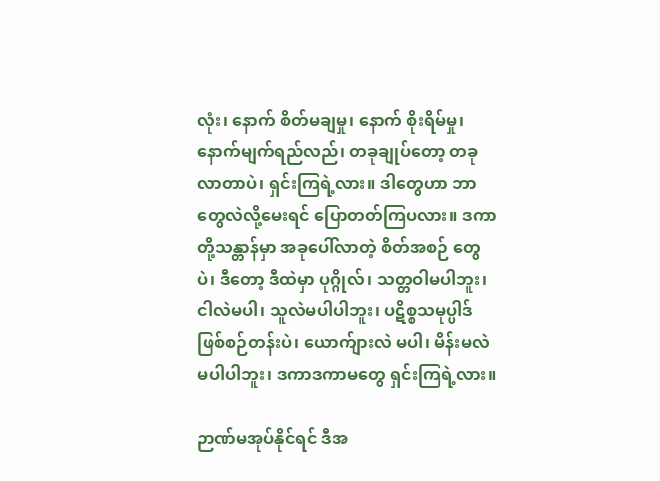လုံး၊ နောက် စိတ်မချမှု၊ နောက် စိုးရိမ်မှု၊ နောက်မျက်ရည်လည်၊ တခုချုပ်တော့ တခုလာတာပဲ၊ ရှင်းကြရဲ့လား။ ဒါတွေဟာ ဘာတွေလဲလို့မေးရင် ပြောတတ်ကြပလား။ ဒကာတို့သန္တာန်မှာ အခုပေါ်လာတဲ့ စိတ်အစဉ် တွေပဲ၊ ဒီတော့ ဒီထဲမှာ ပုဂ္ဂိုလ်၊ သတ္တဝါမပါဘူး၊ ငါလဲမပါ၊ သူလဲမပါပါဘူး၊ ပဋိစ္စသမုပ္ပါဒ် ဖြစ်စဉ်တန်းပဲ၊ ယောက်ျားလဲ မပါ၊ မိန်းမလဲမပါပါဘူး၊ ဒကာဒကာမတွေ ရှင်းကြရဲ့လား။

ဉာဏ်မအုပ်နိုင်ရင် ဒီအ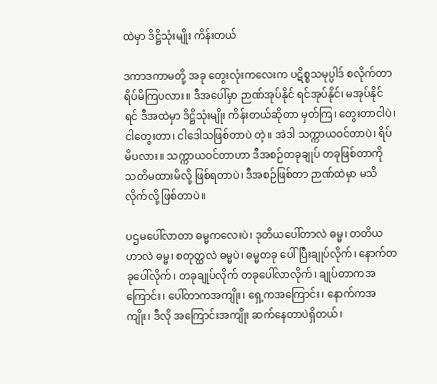ထဲမှာ ဒိဋ္ဌိသုံးမျိုး ကိန်းတယ်

ဒကာဒကာမတို့ အခု တွေးလုံးကလေးက ပဋိစ္စသမုပ္ပါဒ် စလိုက်တာ ရိပ်မိကြပလား။ ဒီအပေါ်မှာ ဉာဏ်အုပ်နိုင် ရင်အုပ်နိုင်၊ မအုပ်နိုင်ရင် ဒီအထဲမှာ ဒိဋ္ဌိသုံးမျိုး ကိန်းတယ်ဆိုတာ မှတ်ကြ၊ တွေးတာငါပဲ၊ ငါတွေးတာ၊ ငါဒေါသဖြစ်တာပဲ တဲ့။ အဲဒါ သက္ကာယဝင်တာပဲ၊ ရိပ်မိပလား။ သက္ကာယဝင်တာဟာ ဒီအစဉ်တခုချုပ် တခုဖြစ်တာကို သတိမထားမိလို့ ဖြစ်ရတာပဲ၊ ဒီအစဉ်ဖြစ်တာ ဉာဏ်ထဲမှာ မသိလိုက်လို့ ဖြစ်တာပဲ။

ပဌမပေါ်လာတာ ဓမ္မကလေးပဲ၊ ဒုတိယပေါ်တာလဲ ဓမ္မ၊ တတိယဟာလဲ ဓမ္မ၊ စတုတ္ထလဲ ဓမ္မပဲ၊ ဓမ္မတခု ပေါ်ပြီးချုပ်လိုက်၊ နောက်တခုပေါ်လိုက်၊ တခုချုပ်လိုက် တခုပေါ်လာလိုက်၊ ချုပ်တာကအကြောင်း၊ ပေါ်တာကအကျိုး၊ ရှေ့ကအကြောင်း၊ နောက်ကအကျိုး၊ ဒီလို အကြောင်းအကျိုး ဆက်နေတာပဲရှိတယ်၊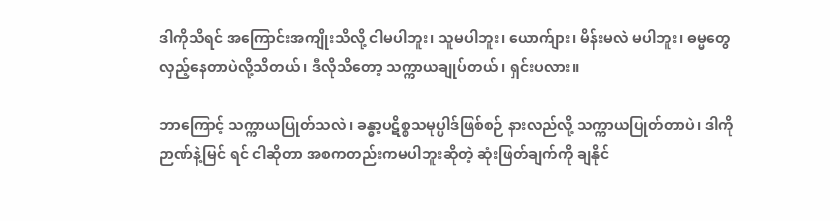ဒါကိုသိရင် အကြောင်းအကျိုးသိလို့ ငါမပါဘူး၊ သူမပါဘူး၊ ယောက်ျား၊ မိန်းမလဲ မပါဘူး၊ ဓမ္မတွေလှည့်နေတာပဲလို့သိတယ်၊ ဒီလိုသိတော့ သက္ကာယချုပ်တယ်၊ ရှင်းပလား။

ဘာကြောင့် သက္ကာယပြုတ်သလဲ၊ ခန္ဓာ့ပဋိစ္စသမုပ္ပါဒ်ဖြစ်စဉ် နားလည်လို့ သက္ကာယပြုတ်တာပဲ၊ ဒါကို ဉာဏ်နဲ့မြင် ရင် ငါဆိုတာ အစကတည်းကမပါဘူးဆိုတဲ့ ဆုံးဖြတ်ချက်ကို ချနိုင်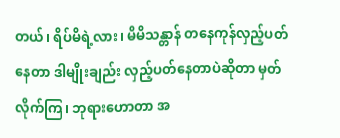တယ်၊ ရိပ်မိရဲ့လား၊ မိမိသန္တာန် တနေကုန်လှည့်ပတ် နေတာ ဒါမျိုးချည်း လှည့်ပတ်နေတာပဲဆိုတာ မှတ်လိုက်ကြ၊ ဘုရားဟောတာ အ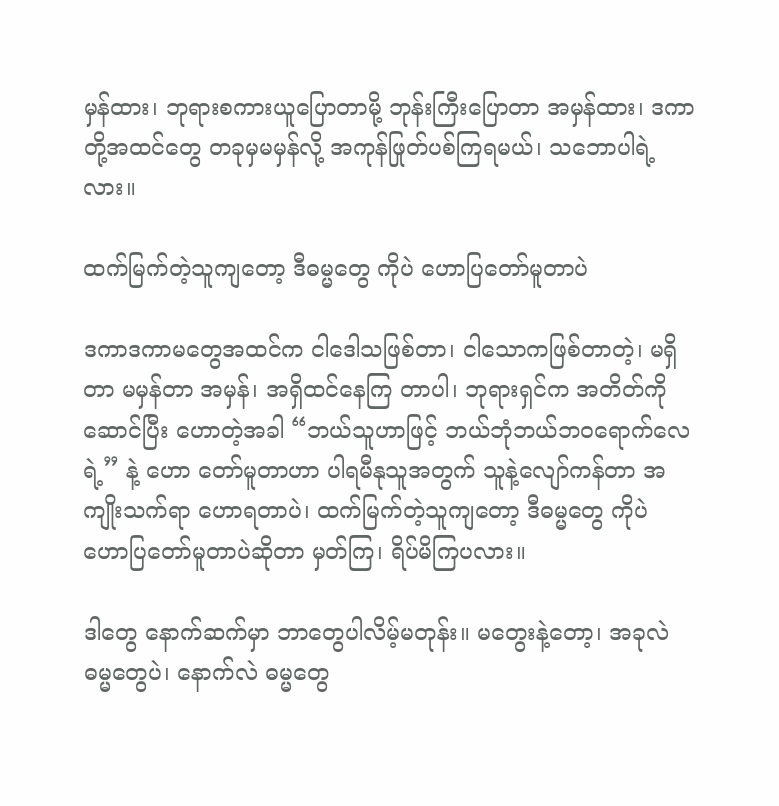မှန်ထား၊ ဘုရားစကားယူပြောတာမို့ ဘုန်းကြီးပြောတာ အမှန်ထား၊ ဒကာတို့အထင်တွေ တခုမှမမှန်လို့ အကုန်ဖြုတ်ပစ်ကြရမယ်၊ သဘောပါရဲ့လား။

ထက်မြက်တဲ့သူကျတော့ ဒီဓမ္မတွေ ကိုပဲ ဟောပြတော်မူတာပဲ

ဒကာဒကာမတွေအထင်က ငါဒေါသဖြစ်တာ၊ ငါသောကဖြစ်တာတဲ့၊ မရှိတာ မမှန်တာ အမှန်၊ အရှိထင်နေကြ တာပါ၊ ဘုရားရှင်က အတိတ်ကိုဆောင်ပြီး ဟောတဲ့အခါ “ဘယ်သူဟာဖြင့် ဘယ်ဘုံဘယ်ဘဝရောက်လေရဲ့” နဲ့ ဟော တော်မူတာဟာ ပါရမီနုသူအတွက် သူနဲ့လျော်ကန်တာ အကျိုးသက်ရာ ဟောရတာပဲ၊ ထက်မြက်တဲ့သူကျတော့ ဒီဓမ္မတွေ ကိုပဲ ဟောပြတော်မူတာပဲဆိုတာ မှတ်ကြ၊ ရိပ်မိကြပလား။

ဒါတွေ နောက်ဆက်မှာ ဘာတွေပါလိမ့်မတုန်း။ မတွေးနဲ့တော့၊ အခုလဲ ဓမ္မတွေပဲ၊ နောက်လဲ ဓမ္မတွေ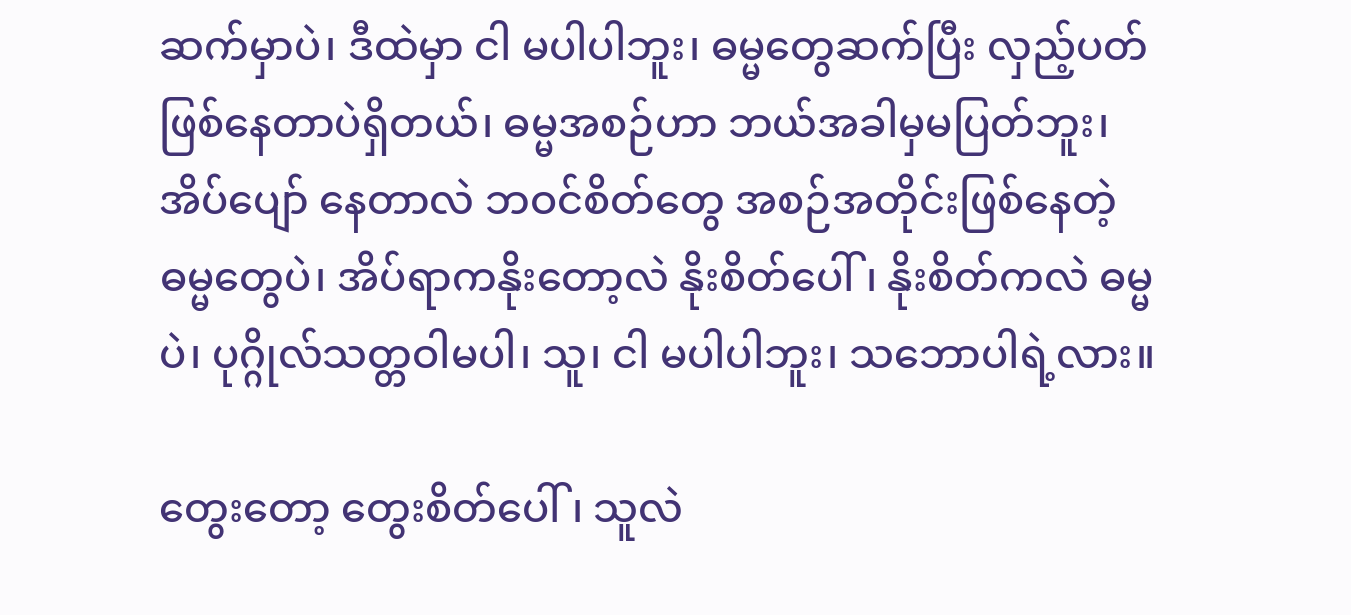ဆက်မှာပဲ၊ ဒီထဲမှာ ငါ မပါပါဘူး၊ ဓမ္မတွေဆက်ပြီး လှည့်ပတ်ဖြစ်နေတာပဲရှိတယ်၊ ဓမ္မအစဉ်ဟာ ဘယ်အခါမှမပြတ်ဘူး၊ အိပ်ပျော် နေတာလဲ ဘဝင်စိတ်တွေ အစဉ်အတိုင်းဖြစ်နေတဲ့ ဓမ္မတွေပဲ၊ အိပ်ရာကနိုးတော့လဲ နိုးစိတ်ပေါ်၊ နိုးစိတ်ကလဲ ဓမ္မပဲ၊ ပုဂ္ဂိုလ်သတ္တဝါမပါ၊ သူ၊ ငါ မပါပါဘူး၊ သဘောပါရဲ့လား။

တွေးတော့ တွေးစိတ်ပေါ်၊ သူလဲ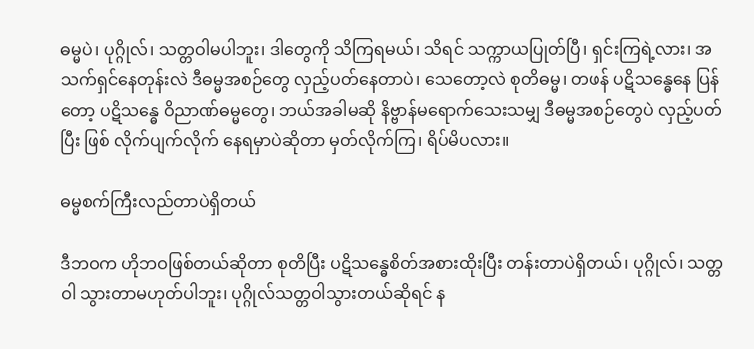ဓမ္မပဲ၊ ပုဂ္ဂိုလ်၊ သတ္တဝါမပါဘူး၊ ဒါတွေကို သိကြရမယ်၊ သိရင် သက္ကာယပြုတ်ပြီ၊ ရှင်းကြရဲ့လား၊ အသက်ရှင်နေတုန်းလဲ ဒီဓမ္မအစဉ်တွေ လှည့်ပတ်နေတာပဲ၊ သေတော့လဲ စုတိဓမ္မ၊ တဖန် ပဋိသန္ဓေနေ ပြန်တော့ ပဋိသန္ဓေ ဝိညာဏ်ဓမ္မတွေ၊ ဘယ်အခါမဆို နိဗ္ဗာန်မရောက်သေးသမျှ ဒီဓမ္မအစဉ်တွေပဲ လှည့်ပတ်ပြီး ဖြစ် လိုက်ပျက်လိုက် နေရမှာပဲဆိုတာ မှတ်လိုက်ကြ၊ ရိပ်မိပလား။

ဓမ္မစက်ကြီးလည်တာပဲရှိတယ်

ဒီဘဝက ဟိုဘဝဖြစ်တယ်ဆိုတာ စုတိပြီး ပဋိသန္ဓေစိတ်အစားထိုးပြီး တန်းတာပဲရှိတယ်၊ ပုဂ္ဂိုလ်၊ သတ္တဝါ သွားတာမဟုတ်ပါဘူး၊ ပုဂ္ဂိုလ်သတ္တဝါသွားတယ်ဆိုရင် န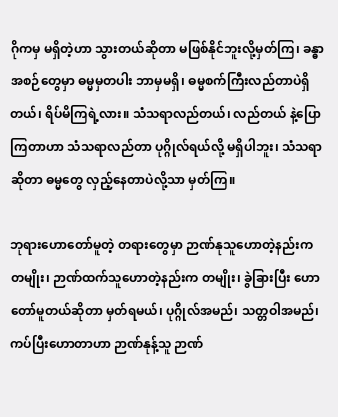ဂိုကမှ မရှိတဲ့ဟာ သွားတယ်ဆိုတာ မဖြစ်နိုင်ဘူးလို့မှတ်ကြ၊ ခန္ဓာအစဉ်တွေမှာ ဓမ္မမှတပါး ဘာမှမရှိ၊ ဓမ္မစက်ကြီးလည်တာပဲရှိတယ်၊ ရိပ်မိကြရဲ့လား။ သံသရာလည်တယ်၊ လည်တယ် နဲ့ပြောကြတာဟာ သံသရာလည်တာ ပုဂ္ဂိုလ်ရယ်လို့ မရှိပါဘူး၊ သံသရာဆိုတာ ဓမ္မတွေ လှည့်နေတာပဲလို့သာ မှတ်ကြ။

ဘုရားဟောတော်မူတဲ့ တရားတွေမှာ ဉာဏ်နုသူဟောတဲ့နည်းက တမျိုး၊ ဉာဏ်ထက်သူဟောတဲ့နည်းက တမျိုး၊ ခွဲခြားပြီး ဟောတော်မူတယ်ဆိုတာ မှတ်ရမယ်၊ ပုဂ္ဂိုလ်အမည်၊ သတ္တဝါအမည်၊ ကပ်ပြီးဟောတာဟာ ဉာဏ်နုန့်သူ ဉာဏ်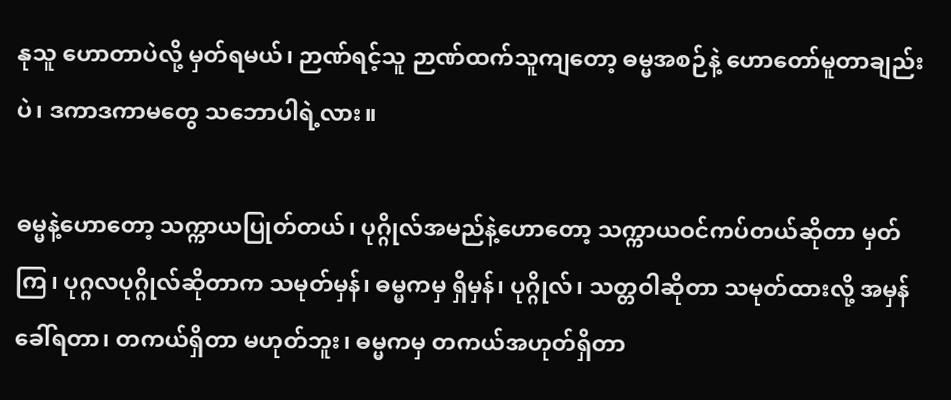နုသူ ဟောတာပဲလို့ မှတ်ရမယ်၊ ဉာဏ်ရင့်သူ ဉာဏ်ထက်သူကျတော့ ဓမ္မအစဉ်နဲ့ ဟောတော်မူတာချည်းပဲ၊ ဒကာဒကာမတွေ သဘောပါရဲ့လား။

ဓမ္မနဲ့ဟောတော့ သက္ကာယပြုတ်တယ်၊ ပုဂ္ဂိုလ်အမည်နဲ့ဟောတော့ သက္ကာယဝင်ကပ်တယ်ဆိုတာ မှတ်ကြ၊ ပုဂ္ဂလပုဂ္ဂိုလ်ဆိုတာက သမုတ်မှန်၊ ဓမ္မကမှ ရှိမှန်၊ ပုဂ္ဂိုလ်၊ သတ္တဝါဆိုတာ သမုတ်ထားလို့ အမှန်ခေါ်ရတာ၊ တကယ်ရှိတာ မဟုတ်ဘူး၊ ဓမ္မကမှ တကယ်အဟုတ်ရှိတာ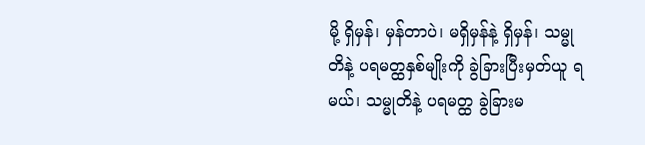မို့ ရှိမှန်၊ မှန်တာပဲ၊ မရှိမှန်နဲ့ ရှိမှန်၊ သမ္မုတိနဲ့ ပရမတ္ထနှစ်မျိုးကို ခွဲခြားပြီးမှတ်ယူ ရမယ်၊ သမ္မုတိနဲ့ ပရမတ္ထ ခွဲခြားမ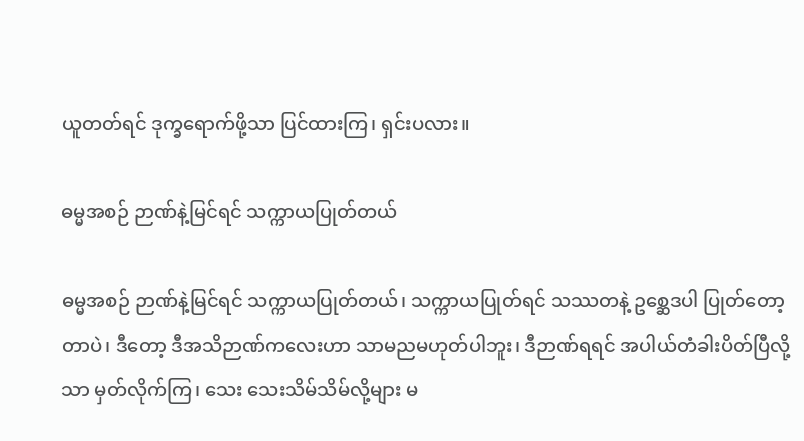ယူတတ်ရင် ဒုက္ခရောက်ဖို့သာ ပြင်ထားကြ၊ ရှင်းပလား။

ဓမ္မအစဉ် ဉာဏ်နဲ့မြင်ရင် သက္ကာယပြုတ်တယ်

ဓမ္မအစဉ် ဉာဏ်နဲ့မြင်ရင် သက္ကာယပြုတ်တယ်၊ သက္ကာယပြုတ်ရင် သဿတနဲ့ ဥစ္ဆေဒပါ ပြုတ်တော့တာပဲ၊ ဒီတော့ ဒီအသိဉာဏ်ကလေးဟာ သာမညမဟုတ်ပါဘူး၊ ဒီဉာဏ်ရရင် အပါယ်တံခါးပိတ်ပြီလို့သာ မှတ်လိုက်ကြ၊ သေး သေးသိမ်သိမ်လို့များ မ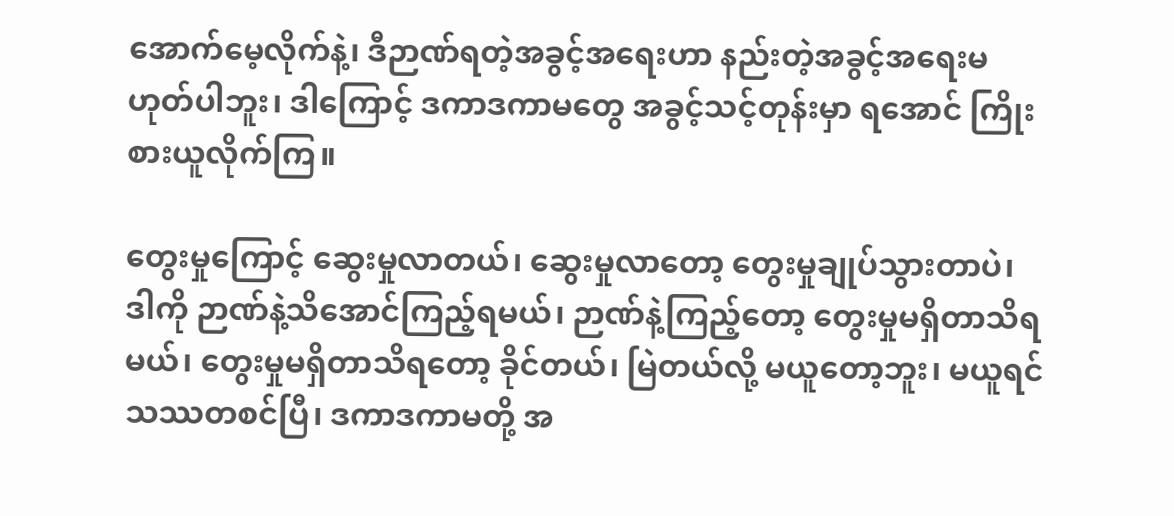အောက်မေ့လိုက်နဲ့၊ ဒီဉာဏ်ရတဲ့အခွင့်အရေးဟာ နည်းတဲ့အခွင့်အရေးမဟုတ်ပါဘူး၊ ဒါကြောင့် ဒကာဒကာမတွေ အခွင့်သင့်တုန်းမှာ ရအောင် ကြိုးစားယူလိုက်ကြ။

တွေးမှုကြောင့် ဆွေးမှုလာတယ်၊ ဆွေးမှုလာတော့ တွေးမှုချုပ်သွားတာပဲ၊ ဒါကို ဉာဏ်နဲ့သိအောင်ကြည့်ရမယ်၊ ဉာဏ်နဲ့ကြည့်တော့ တွေးမှုမရှိတာသိရမယ်၊ တွေးမှုမရှိတာသိရတော့ ခိုင်တယ်၊ မြဲတယ်လို့ မယူတော့ဘူး၊ မယူရင် သဿတစင်ပြီ၊ ဒကာဒကာမတို့ အ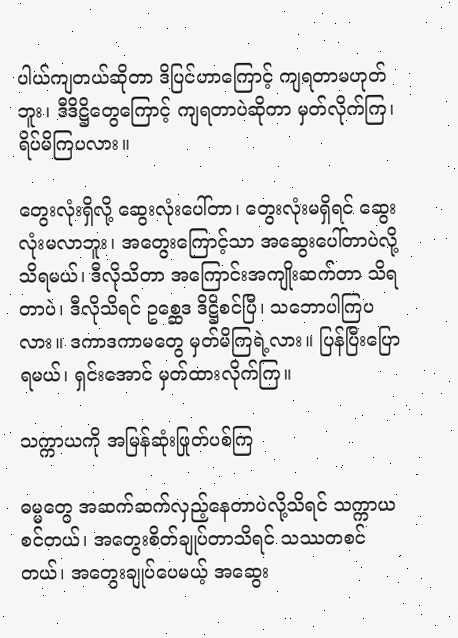ပါယ်ကျတယ်ဆိုတာ ဒိပြင်ဟာကြောင့် ကျရတာမဟုတ်ဘူး၊ ဒီဒိဋ္ဌိတွေကြောင့် ကျရတာပဲဆိုတာ မှတ်လိုက်ကြ၊ ရိပ်မိကြပလား။

တွေးလုံးရှိလို့ ဆွေးလုံးပေါ်တာ၊ တွေးလုံးမရှိရင် ဆွေးလုံးမလာဘူး၊ အတွေးကြောင့်သာ အဆွေးပေါ်တာပဲလို့ သိရမယ်၊ ဒီလိုသိတာ အကြောင်းအကျိုးဆက်တာ သိရတာပဲ၊ ဒီလိုသိရင် ဥစ္ဆေဒ ဒိဋ္ဌိစင်ပြီ၊ သဘောပါကြပလား။ ဒကာဒကာမတွေ မှတ်မိကြရဲ့လား။ ပြန်ပြီးပြောရမယ်၊ ရှင်းအောင် မှတ်ထားလိုက်ကြ။

သက္ကာယကို အမြန်ဆုံးဖြုတ်ပစ်ကြ

ဓမ္မတွေ အဆက်ဆက်လှည့်နေတာပဲလို့သိရင် သက္ကာယစင်တယ်၊ အတွေးစိတ်ချုပ်တာသိရင် သဿတစင်တယ်၊ အတွေးချုပ်ပေမယ့် အဆွေး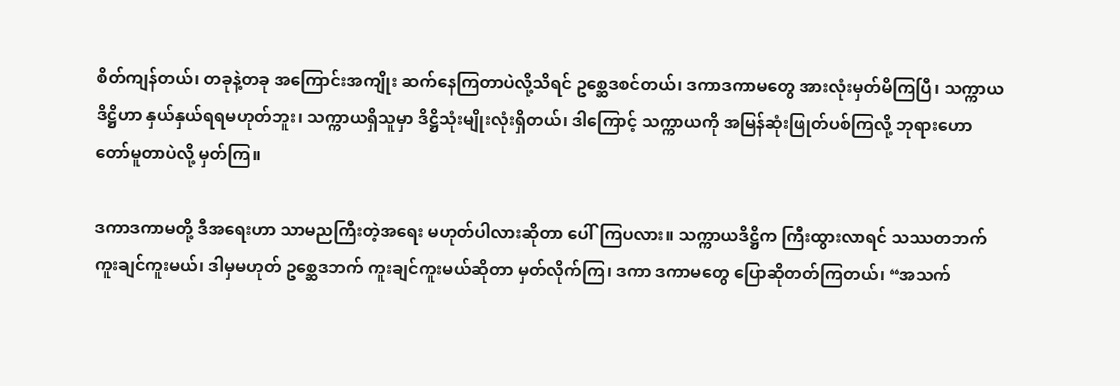စိတ်ကျန်တယ်၊ တခုနဲ့တခု အကြောင်းအကျိုး ဆက်နေကြတာပဲလို့သိရင် ဥစ္ဆေဒစင်တယ်၊ ဒကာဒကာမတွေ အားလုံးမှတ်မိကြပြီ၊ သက္ကာယဒိဋ္ဌိဟာ နှယ်နှယ်ရရမဟုတ်ဘူး၊ သက္ကာယရှိသူမှာ ဒိဋ္ဌိသုံးမျိုးလုံးရှိတယ်၊ ဒါကြောင့် သက္ကာယကို အမြန်ဆုံးဖြုတ်ပစ်ကြလို့ ဘုရားဟောတော်မူတာပဲလို့ မှတ်ကြ။

ဒကာဒကာမတို့ ဒီအရေးဟာ သာမညကြီးတဲ့အရေး မဟုတ်ပါလားဆိုတာ ပေါ်ကြပလား။ သက္ကာယဒိဋ္ဌိက ကြီးထွားလာရင် သဿတဘက် ကူးချင်ကူးမယ်၊ ဒါမှမဟုတ် ဥစ္ဆေဒဘက် ကူးချင်ကူးမယ်ဆိုတာ မှတ်လိုက်ကြ၊ ဒကာ ဒကာမတွေ ပြောဆိုတတ်ကြတယ်၊ “အသက်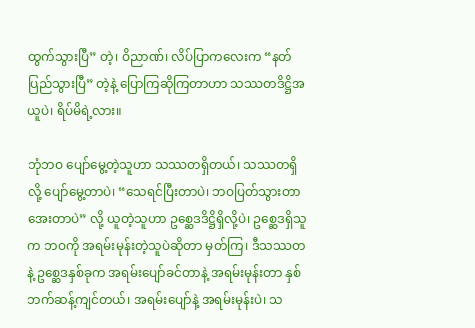ထွက်သွားပြီ” တဲ့၊ ဝိညာဏ်၊ လိပ်ပြာကလေးက “နတ်ပြည်သွားပြီ” တဲ့နဲ့ ပြောကြဆိုကြတာဟာ သဿတဒိဋ္ဌိအယူပဲ၊ ရိပ်မိရဲ့လား။

ဘုံဘဝ ပျော်မွေ့တဲ့သူဟာ သဿတရှိတယ်၊ သဿတရှိလို့ ပျော်မွေ့တာပဲ၊ “သေရင်ပြီးတာပဲ၊ ဘဝပြတ်သွားတာ အေးတာပဲ” လို့ ယူတဲ့သူဟာ ဥစ္ဆေဒဒိဋ္ဌိရှိလို့ပဲ၊ ဥစ္ဆေဒရှိသူက ဘဝကို အရမ်းမုန်းတဲ့သူပဲဆိုတာ မှတ်ကြ၊ ဒီသဿတနဲ့ ဥစ္ဆေဒနှစ်ခုက အရမ်းပျော်ခင်တာနဲ့ အရမ်းမုန်းတာ နှစ်ဘက်ဆန့်ကျင်တယ်၊ အရမ်းပျော်နဲ့ အရမ်းမုန်းပဲ၊ သ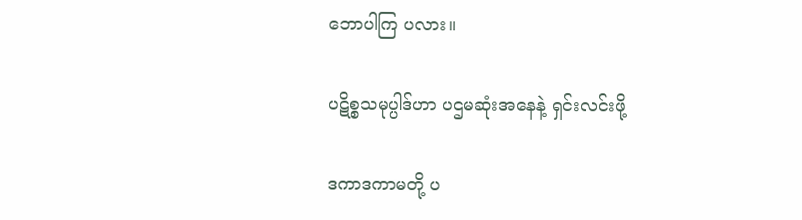ဘောပါကြ ပလား။

ပဋိစ္စသမုပ္ပါဒ်ဟာ ပဌမဆုံးအနေနဲ့ ရှင်းလင်းဖို့

ဒကာဒကာမတို့ ပ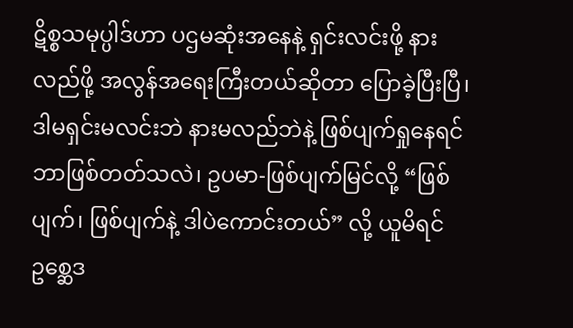ဋိစ္စသမုပ္ပါဒ်ဟာ ပဌမဆုံးအနေနဲ့ ရှင်းလင်းဖို့ နားလည်ဖို့ အလွန်အရေးကြီးတယ်ဆိုတာ ပြောခဲ့ပြီးပြီ၊ ဒါမရှင်းမလင်းဘဲ နားမလည်ဘဲနဲ့ ဖြစ်ပျက်ရှုနေရင် ဘာဖြစ်တတ်သလဲ၊ ဥပမာ-ဖြစ်ပျက်မြင်လို့ “ဖြစ်ပျက်၊ ဖြစ်ပျက်နဲ့ ဒါပဲကောင်းတယ်” လို့ ယူမိရင် ဥစ္ဆေဒ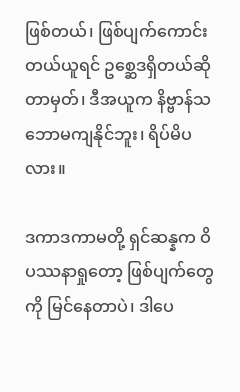ဖြစ်တယ်၊ ဖြစ်ပျက်ကောင်းတယ်ယူရင် ဥစ္ဆေဒရှိတယ်ဆိုတာမှတ်၊ ဒီအယူက နိဗ္ဗာန်သဘောမကျနိုင်ဘူး၊ ရိပ်မိပလား။

ဒကာဒကာမတို့ ရှင်ဆန္နက ဝိပဿနာရှုတော့ ဖြစ်ပျက်တွေကို မြင်နေတာပဲ၊ ဒါပေ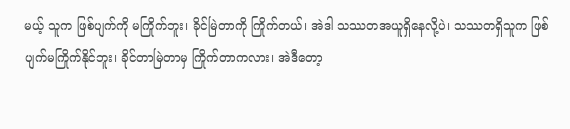မယ့် သူက ဖြစ်ပျက်ကို မကြိုက်ဘူး၊ ခိုင်မြဲတာကို ကြိုက်တယ်၊ အဲဒါ သဿတအယူရှိနေလို့ပဲ၊ သဿတရှိသူက ဖြစ်ပျက်မကြိုက်နိုင်ဘူး၊ ခိုင်တာမြဲတာမှ ကြိုက်တာကလား၊ အဲဒီတော့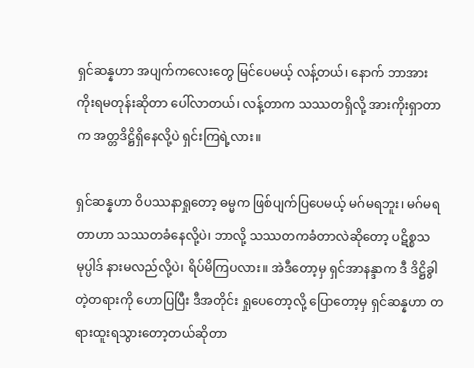ရှင်ဆန္နဟာ အပျက်ကလေးတွေ မြင်ပေမယ့် လန့်တယ်၊ နောက် ဘာအား ကိုးရမတုန်းဆိုတာ ပေါ်လာတယ်၊ လန့်တာက သဿတရှိလို့ အားကိုးရှာတာက အတ္တဒိဋ္ဌိရှိနေလို့ပဲ ရှင်းကြရဲ့လား။

ရှင်ဆန္နဟာ ဝိပဿနာရှုတော့ ဓမ္မက ဖြစ်ပျက်ပြပေမယ့် မဂ်မရဘူး၊ မဂ်မရတာဟာ သဿတခံနေလို့ပဲ၊ ဘာလို့ သဿတကခံတာလဲဆိုတော့ ပဋိစ္စသမုပ္ပါဒ် နားမလည်လို့ပဲ၊ ရိပ်မိကြပလား။ အဲဒီတော့မှ ရှင်အာနန္ဒာက ဒီ ဒိဋ္ဌိခွါတဲ့တရားကို ဟောပြပြီး ဒီအတိုင်း ရှုပေတော့လို့ ပြောတော့မှ ရှင်ဆန္နဟာ တရားထူးရသွားတော့တယ်ဆိုတာ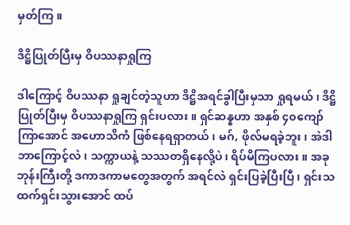မှတ်ကြ။

ဒိဋ္ဌိပြုတ်ပြီးမှ ဝိပဿနာရှုကြ

ဒါကြောင့် ဝိပဿနာ ရှုချင်တဲ့သူဟာ ဒိဋ္ဌိအရင်ခွါပြီးမှသာ ရှုရမယ်၊ ဒိဋ္ဌိပြုတ်ပြီးမှ ဝိပဿနာရှုကြ ရှင်းပလား။ ရှင်ဆန္နဟာ အနှစ် ၄၀ကျော်ကြာအောင် အဟောသိကံ ဖြစ်နေရရှာတယ်၊ မဂ်, ဖိုလ်မရခဲ့ဘူး၊ အဲဒါ ဘာကြောင့်လဲ၊ သက္ကာယနဲ့ သဿတရှိနေလို့ပဲ၊ ရိပ်မိကြပလား။ အခု ဘုန်းကြီးတို့ ဒကာဒကာမတွေအတွက် အရင်လဲ ရှင်းပြခဲ့ပြီးပြီ၊ ရှင်းသထက်ရှင်းသွားအောင် ထပ်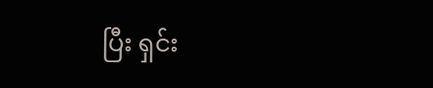ပြီး ရှင်း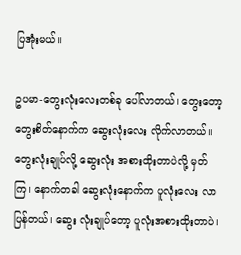ပြအုံးမယ်။

ဥပမာ-တွေးလုံးလေးတစ်ခု ပေါ်လာတယ်၊ တွေးတော့ တွေးစိတ်နောက်က ဆွေးလုံးလေး လိုက်လာတယ်။ တွေးလုံးချုပ်လို့ ဆွေးလုံး အစားထိုးတာပဲလို့ မှတ်ကြ၊ နောက်တခါ ဆွေးလုံးနောက်က ပူလုံးလေး လာပြန်တယ်၊ ဆွေး လုံးချုပ်တော့ ပူလုံးအစားထိုးတာပဲ၊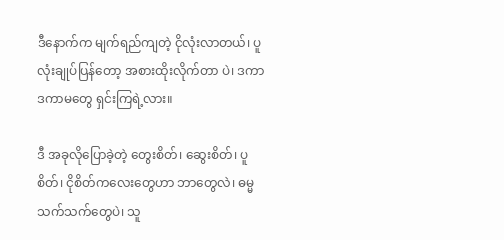ဒီနောက်က မျက်ရည်ကျတဲ့ ငိုလုံးလာတယ်၊ ပူလုံးချုပ်ပြန်တော့ အစားထိုးလိုက်တာ ပဲ၊ ဒကာဒကာမတွေ ရှင်းကြရဲ့လား။

ဒီ အခုလိုပြောခဲ့တဲ့ တွေးစိတ်၊ ဆွေးစိတ်၊ ပူစိတ်၊ ငိုစိတ်ကလေးတွေဟာ ဘာတွေလဲ၊ ဓမ္မသက်သက်တွေပဲ၊ သူ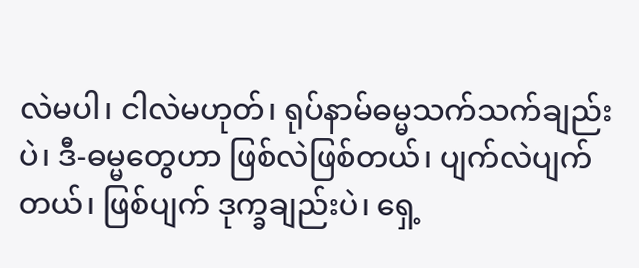လဲမပါ၊ ငါလဲမဟုတ်၊ ရုပ်နာမ်ဓမ္မသက်သက်ချည်းပဲ၊ ဒီ-ဓမ္မတွေဟာ ဖြစ်လဲဖြစ်တယ်၊ ပျက်လဲပျက်တယ်၊ ဖြစ်ပျက် ဒုက္ခချည်းပဲ၊ ရှေ့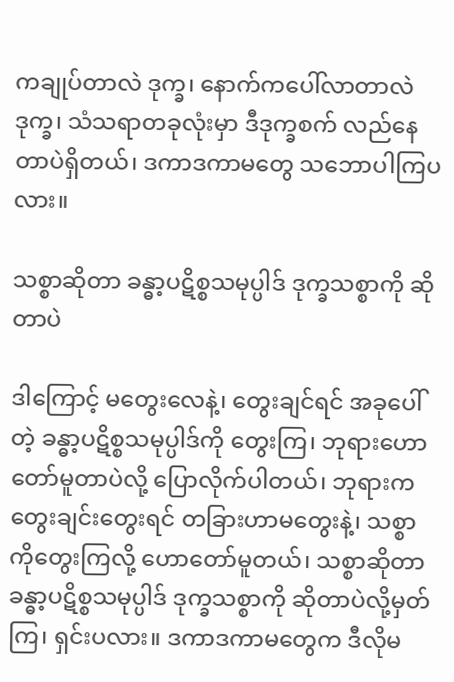ကချုပ်တာလဲ ဒုက္ခ၊ နောက်ကပေါ်လာတာလဲ ဒုက္ခ၊ သံသရာတခုလုံးမှာ ဒီဒုက္ခစက် လည်နေတာပဲရှိတယ်၊ ဒကာဒကာမတွေ သဘောပါကြပလား။

သစ္စာဆိုတာ ခန္ဓာ့ပဋိစ္စသမုပ္ပါဒ် ဒုက္ခသစ္စာကို ဆိုတာပဲ

ဒါကြောင့် မတွေးလေနဲ့၊ တွေးချင်ရင် အခုပေါ်တဲ့ ခန္ဓာ့ပဋိစ္စသမုပ္ပါဒ်ကို တွေးကြ၊ ဘုရားဟောတော်မူတာပဲလို့ ပြောလိုက်ပါတယ်၊ ဘုရားက တွေးချင်းတွေးရင် တခြားဟာမတွေးနဲ့၊ သစ္စာကိုတွေးကြလို့ ဟောတော်မူတယ်၊ သစ္စာဆိုတာ ခန္ဓာ့ပဋိစ္စသမုပ္ပါဒ် ဒုက္ခသစ္စာကို ဆိုတာပဲလို့မှတ်ကြ၊ ရှင်းပလား။ ဒကာဒကာမတွေက ဒီလိုမ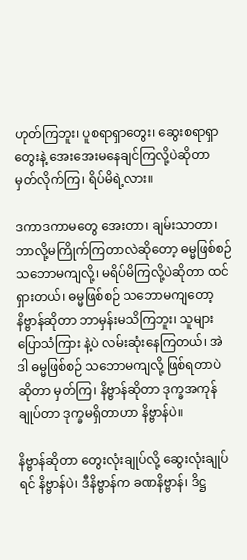ဟုတ်ကြဘူး၊ ပူစရာရှာတွေး၊ ဆွေးစရာရှာတွေးနဲ့ အေးအေးမနေချင်ကြလို့ပဲဆိုတာ မှတ်လိုက်ကြ၊ ရိပ်မိရဲ့လား။

ဒကာဒကာမတွေ အေးတာ၊ ချမ်းသာတာ၊ ဘာလို့မကြိုက်ကြတာလဲဆိုတော့ ဓမ္မဖြစ်စဉ် သဘောမကျလို့၊ မရိပ်မိကြလို့ပဲဆိုတာ ထင်ရှားတယ်၊ ဓမ္မဖြစ်စဉ် သဘောမကျတော့ နိဗ္ဗာန်ဆိုတာ ဘာမှန်းမသိကြဘူး၊ သူများပြောသံကြား နဲ့ပဲ လမ်းဆုံးနေကြတယ်၊ အဲဒါ ဓမ္မဖြစ်စဉ် သဘောမကျလို့ ဖြစ်ရတာပဲဆိုတာ မှတ်ကြ၊ နိဗ္ဗာန်ဆိုတာ ဒုက္ခအကုန်ချုပ်တာ ဒုက္ခမရှိတာဟာ နိဗ္ဗာန်ပဲ။

နိဗ္ဗာန်ဆိုတာ တွေးလုံးချုပ်လို့ ဆွေးလုံးချုပ်ရင် နိဗ္ဗာန်ပဲ၊ ဒီနိဗ္ဗာန်က ခဏနိဗ္ဗာန်၊ ဒိဋ္ဌ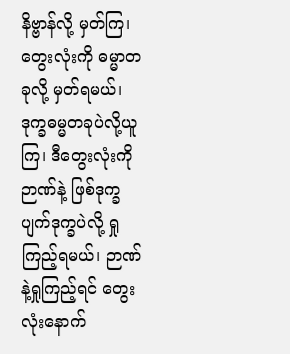နိဗ္ဗာန်လို့ မှတ်ကြ၊ တွေးလုံးကို ဓမ္မာတခုလို့ မှတ်ရမယ်၊ ဒုက္ခဓမ္မတခုပဲလို့ယူကြ၊ ဒီတွေးလုံးကို ဉာဏ်နဲ့ ဖြစ်ဒုက္ခပျက်ဒုက္ခပဲလို့ ရှုကြည့်ရမယ်၊ ဉာဏ်နဲ့ရှုကြည့်ရင် တွေးလုံးနောက်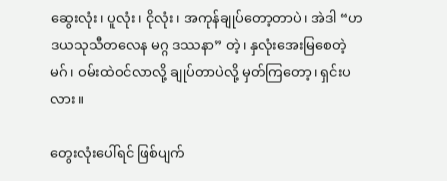ဆွေးလုံး၊ ပူလုံး၊ ငိုလုံး၊ အကုန်ချုပ်တော့တာပဲ၊ အဲဒါ “ဟဒယသုသီတလေန မဂ္ဂ ဒဿနာ” တဲ့၊ နှလုံးအေးမြစေတဲ့ မဂ်၊ ဝမ်းထဲဝင်လာလို့ ချုပ်တာပဲလို့ မှတ်ကြတော့၊ ရှင်းပလား။

တွေးလုံးပေါ်ရင် ဖြစ်ပျက်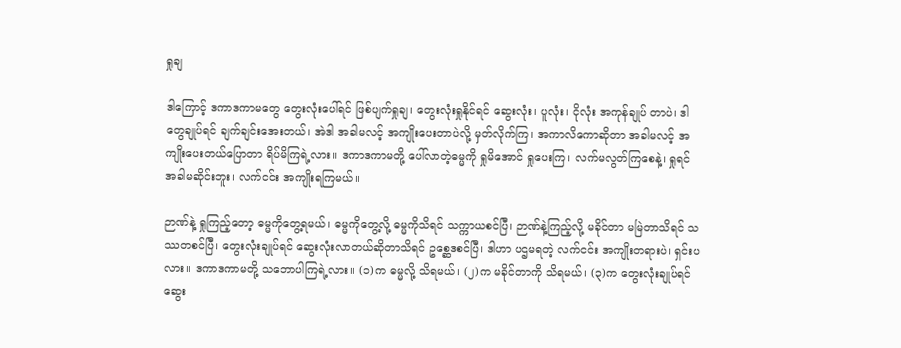ရှုချ

ဒါကြောင့် ဒကာဒကာမတွေ တွေးလုံးပေါ်ရင် ဖြစ်ပျက်ရှုချ၊ တွေးလုံးရှုနိုင်ရင် ဆွေးလုံး၊ ပူလုံး၊ ငိုလုံး အကုန်ချုပ် တာပဲ၊ ဒါတွေချုပ်ရင် ချက်ချင်းအေးတယ်၊ အဲဒါ အခါမလင့် အကျိုးပေးတာပဲလို့ မှတ်လိုက်ကြ၊ အကာလိကောဆိုတာ အခါမလင့် အကျိုးပေးတယ်ပြောတာ ရိပ်မိကြရဲ့လား။ ဒကာဒကာမတို့ ပေါ်လာတဲ့ဓမ္မကို ရှုမိအောင် ရှုပေးကြ၊ လက်မလွတ်ကြစေနဲ့၊ ရှုရင် အခါမဆိုင်းဘူး၊ လက်ငင်း အကျိုးရကြမယ်။

ဉာဏ်နဲ့ ရှုကြည့်တော့ ဓမ္မကိုတွေ့ရမယ်၊ ဓမ္မကိုတွေ့လို့ ဓမ္မကိုသိရင် သက္ကာယစင်ပြီ၊ ဉာဏ်နဲ့ကြည့်လို့ မခိုင်တာ မမြဲတာသိရင် သဿတစင်ပြီ၊ တွေးလုံးချုပ်ရင် ဆွေးလုံးလာတယ်ဆိုတာသိရင် ဥစ္ဆေဒစင်ပြီ၊ ဒါဟာ ပဌမရတဲ့ လက်ငင်း အကျိုးတရားပဲ၊ ရှင်းပလား။ ဒကာဒကာမတို့ သဘောပါကြရဲ့လား။ (၁)က ဓမ္မလို့ သိရမယ်၊ (၂)က မခိုင်တာကို သိရမယ်၊ (၃)က တွေးလုံးချုပ်ရင် ဆွေး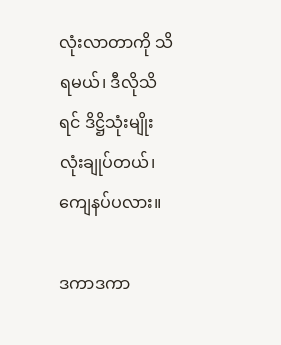လုံးလာတာကို သိရမယ်၊ ဒီလိုသိရင် ဒိဋ္ဌိသုံးမျိုးလုံးချုပ်တယ်၊ ကျေနပ်ပလား။

ဒကာဒကာ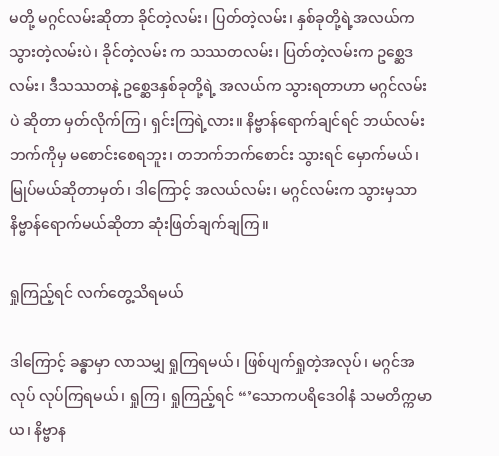မတို့ မဂ္ဂင်လမ်းဆိုတာ ခိုင်တဲ့လမ်း၊ ပြတ်တဲ့လမ်း၊ နှစ်ခုတို့ရဲ့အလယ်က သွားတဲ့လမ်းပဲ၊ ခိုင်တဲ့လမ်း က သဿတလမ်း၊ ပြတ်တဲ့လမ်းက ဥစ္ဆေဒလမ်း၊ ဒီသဿတနဲ့ ဥစ္ဆေဒနှစ်ခုတို့ရဲ့ အလယ်က သွားရတာဟာ မဂ္ဂင်လမ်းပဲ ဆိုတာ မှတ်လိုက်ကြ၊ ရှင်းကြရဲ့လား။ နိဗ္ဗာန်ရောက်ချင်ရင် ဘယ်လမ်းဘက်ကိုမှ မစောင်းစေရဘူး၊ တဘက်ဘက်စောင်း သွားရင် မှောက်မယ်၊ မြုပ်မယ်ဆိုတာမှတ်၊ ဒါကြောင့် အလယ်လမ်း၊ မဂ္ဂင်လမ်းက သွားမှသာ နိဗ္ဗာန်ရောက်မယ်ဆိုတာ ဆုံးဖြတ်ချက်ချကြ။

ရှုကြည့်ရင် လက်တွေ့သိရမယ်

ဒါကြောင့် ခန္ဓာမှာ လာသမျှ ရှုကြရမယ်၊ ဖြစ်ပျက်ရှုတဲ့အလုပ်၊ မဂ္ဂင်အလုပ် လုပ်ကြရမယ်၊ ရှုကြ၊ ရှုကြည့်ရင် “’သောကပရိဒေဝါနံ သမတိက္ကမာယ၊ နိဗ္ဗာန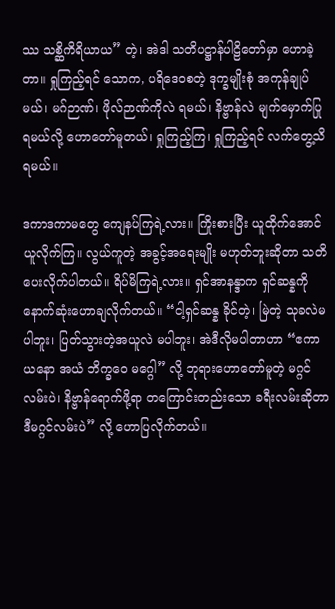ဿ သစ္ဆိကိရိယာယ” တဲ့၊ အဲဒါ သတိပဋ္ဌာန်ပါဠိတော်မှာ ဟောခဲ့တာ။ ရှုကြည့်ရင် သောက, ပရိဒေဝစတဲ့ ဒုက္ခမျိုးစုံ အကုန်ချုပ်မယ်၊ မဂ်ဉာဏ်၊ ဖိုလ်ဉာဏ်ကိုလဲ ရမယ်၊ နိဗ္ဗာန်လဲ မျက်မှောက်ပြု ရမယ်လို့ ဟောတော်မူတယ်၊ ရှုကြည့်ကြ၊ ရှုကြည့်ရင် လက်တွေ့သိရမယ်။

ဒကာဒကာမတွေ ကျေနပ်ကြရဲ့လား။ ကြိုးစားပြီး ယူထိုက်အောင် ယူလိုက်ကြ။ လွယ်ကူတဲ့ အခွင့်အရေးမျိုး မဟုတ်ဘူးဆိုတာ သတိပေးလိုက်ပါတယ်။ ရိပ်မိကြရဲ့လား။ ရှင်အာနန္ဒာက ရှင်ဆန္နကို နောက်ဆုံးဟောချလိုက်တယ်။ “ငါ့ရှင်ဆန္န ခိုင်တဲ့၊ မြဲတဲ့ သုခလဲမပါဘူး၊ ပြတ်သွားတဲ့အယူလဲ မပါဘူး၊ အဲဒီလိုမပါတာဟာ “ဧကာယနော အယံ ဘိက္ခဝေ မဂ္ဂေါ” လို့ ဘုရားဟောတော်မူတဲ့ မဂ္ဂင်လမ်းပဲ၊ နိဗ္ဗာန်ရောက်ဖို့ရာ တကြောင်းတည်းသော ခရီးလမ်းဆိုတာ ဒီမဂ္ဂင်လမ်းပဲ” လို့ ဟောပြလိုက်တယ်။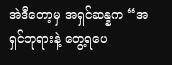အဲဒီတော့မှ အရှင်ဆန္နက “အရှင်ဘုရားနဲ့ တွေ့ရပေ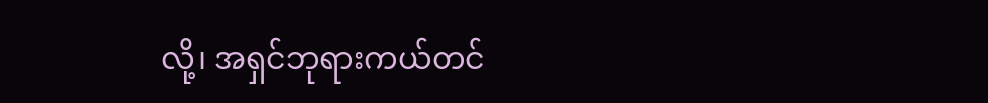လို့၊ အရှင်ဘုရားကယ်တင်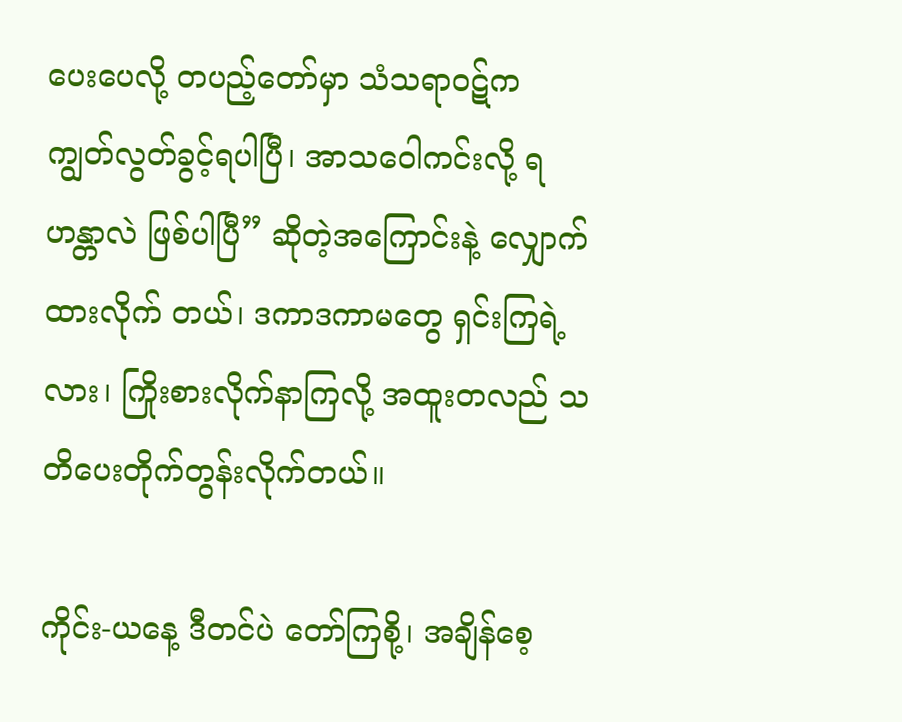ပေးပေလို့ တပည့်တော်မှာ သံသရာဝဋ်က ကျွတ်လွတ်ခွင့်ရပါပြီ၊ အာသဝေါကင်းလို့ ရဟန္တာလဲ ဖြစ်ပါပြီ” ဆိုတဲ့အကြောင်းနဲ့ လျှောက်ထားလိုက် တယ်၊ ဒကာဒကာမတွေ ရှင်းကြရဲ့လား၊ ကြိုးစားလိုက်နာကြလို့ အထူးတလည် သတိပေးတိုက်တွန်းလိုက်တယ်။

ကိုင်း-ယနေ့ ဒီတင်ပဲ တော်ကြစို့၊ အချိန်စေ့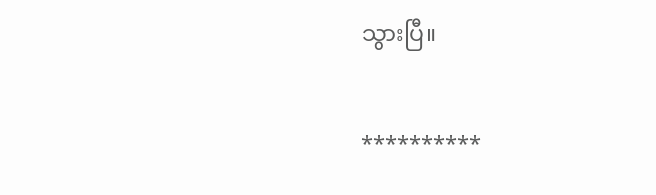သွားပြီ။

**********